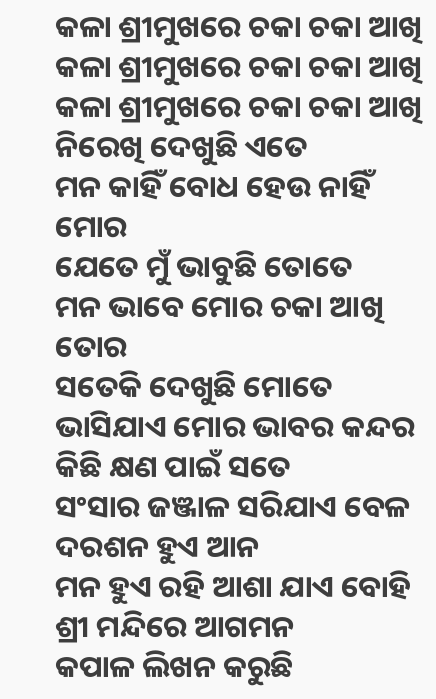କଳା ଶ୍ରୀମୁଖରେ ଚକା ଚକା ଆଖି
କଳା ଶ୍ରୀମୁଖରେ ଚକା ଚକା ଆଖି
କଳା ଶ୍ରୀମୁଖରେ ଚକା ଚକା ଆଖି
ନିରେଖି ଦେଖୁଛି ଏତେ
ମନ କାହିଁ ବୋଧ ହେଉ ନାହିଁ ମୋର
ଯେତେ ମୁଁ ଭାବୁଛି ତୋତେ
ମନ ଭାବେ ମୋର ଚକା ଆଖି ତୋର
ସତେକି ଦେଖୁଛି ମୋତେ
ଭାସିଯାଏ ମୋର ଭାବର କନ୍ଦର
କିଛି କ୍ଷଣ ପାଇଁ ସତେ
ସଂସାର ଜଞ୍ଜାଳ ସରିଯାଏ ବେଳ
ଦରଶନ ହୁଏ ଆନ
ମନ ହୁଏ ରହି ଆଶା ଯାଏ ବୋହି
ଶ୍ରୀ ମନ୍ଦିରେ ଆଗମନ
କପାଳ ଲିଖନ କରୁଛି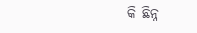କି ଛିନ୍ନ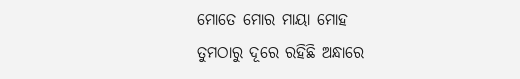ମୋତେ ମୋର ମାୟା ମୋହ
ତୁମଠାରୁ ଦୂରେ ରହିଛି ଅନ୍ଧାରେ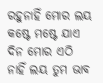ରହୁନାହିଁ ମୋର ଲୟ
କଷ୍ଟେ ମଷ୍ଟେ ଯାଏ ଦିନ ମୋର ଏଠି
ନାହିଁ ଲୟ ତୁମ ଭାବ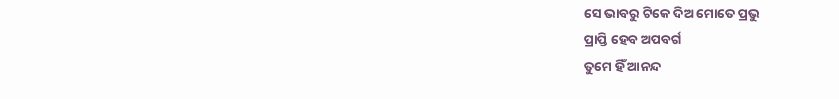ସେ ଭାବରୁ ଟିକେ ଦିଅ ମୋତେ ପ୍ରଭୁ
ପ୍ରାପ୍ତି ହେବ ଅପବର୍ଗ
ତୁମେ ହିଁ ଆନନ୍ଦ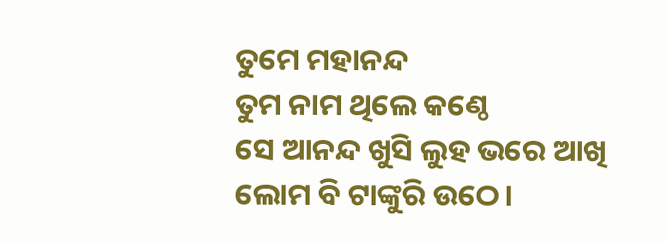ତୁମେ ମହାନନ୍ଦ
ତୁମ ନାମ ଥିଲେ କଣ୍ଠେ
ସେ ଆନନ୍ଦ ଖୁସି ଲୁହ ଭରେ ଆଖି
ଲୋମ ବି ଟାଙ୍କୁରି ଉଠେ।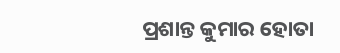ପ୍ରଶାନ୍ତ କୁମାର ହୋତା